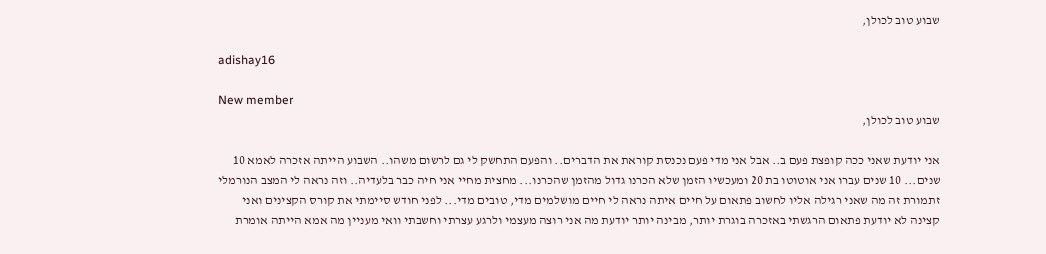שבוע טוב לכולן,

adishay16

New member
שבוע טוב לכולן,

אני יודעת שאני ככה קופצת פעם ב.. אבל אני מדי פעם נכנסת קוראת את הדברים.. והפעם התחשק לי גם לרשום משהו.. השבוע הייתה אזכרה לאמא 10 שנים... 10 שנים עברו אני אוטוטו בת 20 ומעכשיו הזמן שלא הכרנו גדול מהזמן שהכרנו... מחצית מחיי אני חיה כבר בלעדיה.. וזה נראה לי המצב הנורמלי זתמורת זה מה שאני רגילה אליו לחשוב פתאום על חיים איתה נראה לי חיים מושלמים מדי, טובים מדי... לפני חודש סיימתי את קורס הקצינים ואני קצינה לא יודעת פתאום הרגשתי באזכרה בוגרת יותר, מבינה יותר יודעת מה אני רוצה מעצמי ולרגע עצרתי וחשבתי וואי מעניין מה אמא הייתה אומרת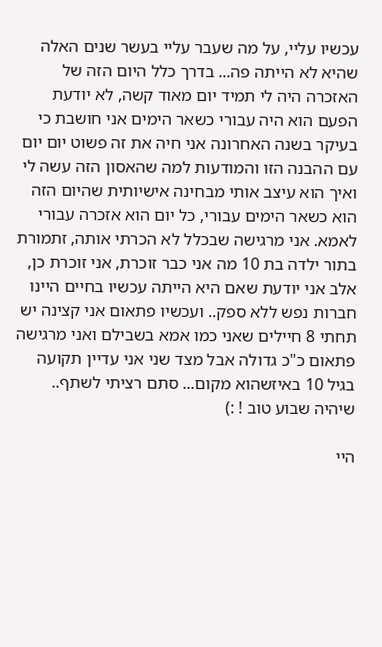עכשיו עליי, על מה שעבר עליי בעשר שנים האלה שהיא לא הייתה פה... בדרך כלל היום הזה של האזכרה היה לי תמיד יום מאוד קשה, לא יודעת הפעם הוא היה עבורי כשאר הימים אני חושבת כי בעיקר בשנה האחרונה אני חיה את זה פשוט יום יום עם ההבנה הזו והמודעות למה שהאסון הזה עשה לי ואיך הוא עיצב אותי מבחינה אישיותית שהיום הזה הוא כשאר הימים עבורי, כל יום הוא אזכרה עבורי לאמא. אני מרגישה שבכלל לא הכרתי אותה, זתמורת בתור ילדה בת 10 מה אני כבר זוכרת, אני זוכרת כן, אלב אני יודעת שאם היא הייתה עכשיו בחיים היינו חברות נפש ללא ספק.. ועכשיו פתאום אני קצינה יש תחתי 8 חיילים שאני כמו אמא בשבילם ואני מרגישה פתאום כ"כ גדולה אבל מצד שני אני עדיין תקועה בגיל 10 באיזשהוא מקום... סתם רציתי לשתף.. שיהיה שבוע טוב ! :)

היי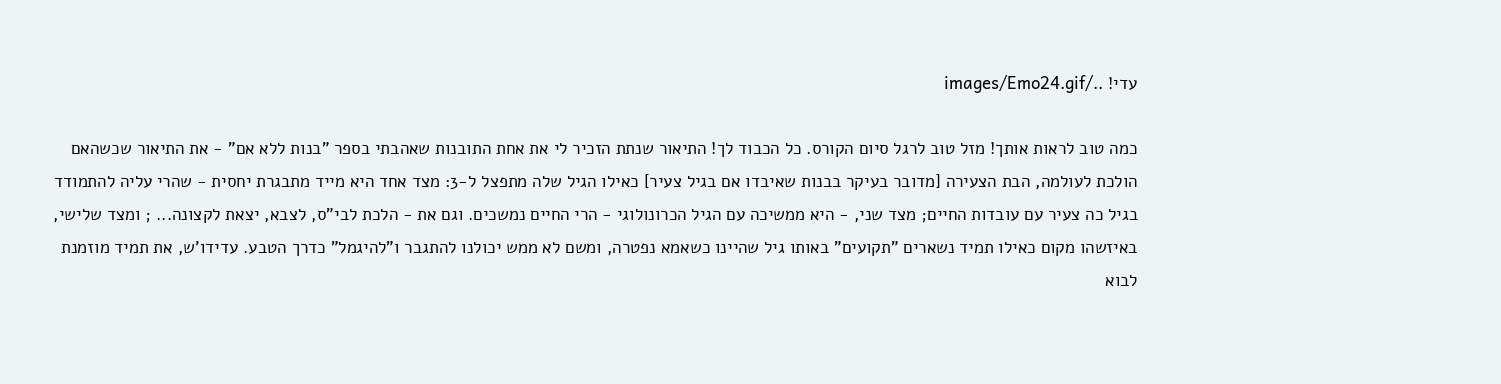עדי! ../images/Emo24.gif

כמה טוב לראות אותך! מזל טוב לרגל סיום הקורס. כל הכבוד לך! התיאור שנתת הזכיר לי את אחת התובנות שאהבתי בספר "בנות ללא אם" - את התיאור שכשהאם הולכת לעולמה, הבת הצעירה [מדובר בעיקר בבנות שאיבדו אם בגיל צעיר] כאילו הגיל שלה מתפצל ל-3: מצד אחד היא מייד מתבגרת יחסית - שהרי עליה להתמודד בגיל כה צעיר עם עובדות החיים; מצד שני, - היא ממשיכה עם הגיל הכרונולוגי - הרי החיים נמשכים. וגם את - הלכת לבי"ס, לצבא, יצאת לקצונה... ; ומצד שלישי, באיזשהו מקום כאילו תמיד נשארים "תקועים" באותו גיל שהיינו כשאמא נפטרה, ומשם לא ממש יכולנו להתגבר ו"להיגמל" כדרך הטבע. עדידו'ש, את תמיד מוזמנת לבוא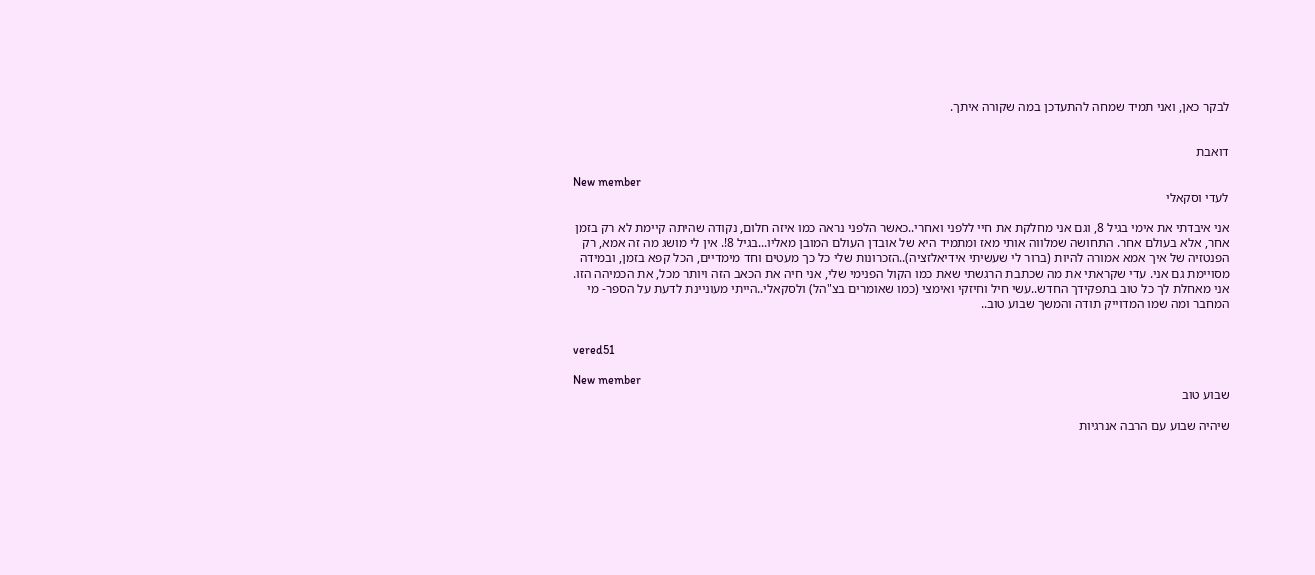לבקר כאן, ואני תמיד שמחה להתעדכן במה שקורה איתך.


דואבת

New member
לעדי וסקאלי

אני איבדתי את אימי בגיל 8, וגם אני מחלקת את חיי ללפני ואחרי..כאשר הלפני נראה כמו איזה חלום, נקודה שהיתה קיימת לא רק בזמן אחר, אלא בעולם אחר. התחושה שמלווה אותי מאז ומתמיד היא של אובדן העולם המובן מאליו...בגיל 8!. אין לי מושג מה זה אמא, רק הפנטזיה של איך אמא אמורה להיות (ברור לי שעשיתי אידיאלזציה)..הזכרונות שלי כל כך מעטים וחד מימדיים, הכל קפא בזמן, ובמידה מסויימת גם אני. עדי שקראתי את מה שכתבת הרגשתי שאת כמו הקול הפנימי שלי, אני חיה את הכאב הזה ויותר מכל, את הכמיהה הזו. אני מאחלת לך כל טוב בתפקידך החדש..עשי חיל וחיזקי ואימצי (כמו שאומרים בצ"הל) ולסקאלי..הייתי מעוניינת לדעת על הספר- מי המחבר ומה שמו המדוייק תודה והמשך שבוע טוב..


vered51

New member
שבוע טוב

שיהיה שבוע עם הרבה אנרגיות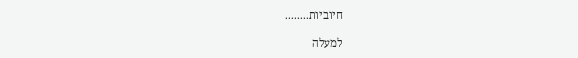חיוביות........

למעלה